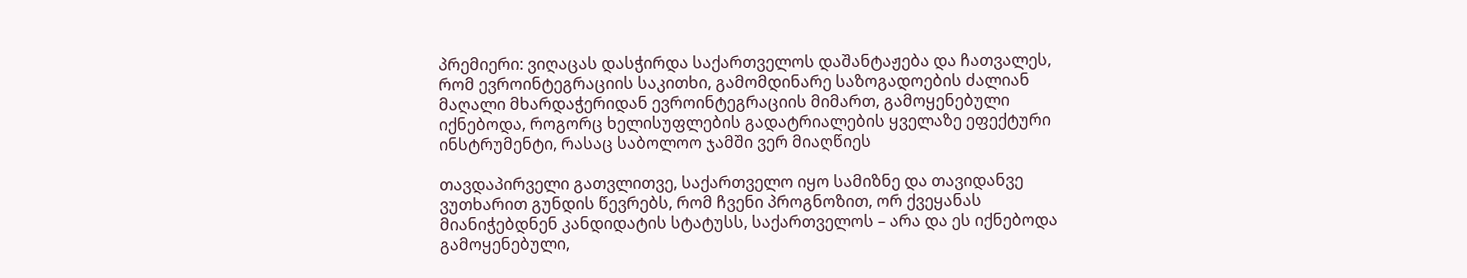პრემიერი: ვიღაცას დასჭირდა საქართველოს დაშანტაჟება და ჩათვალეს, რომ ევროინტეგრაციის საკითხი, გამომდინარე საზოგადოების ძალიან მაღალი მხარდაჭერიდან ევროინტეგრაციის მიმართ, გამოყენებული იქნებოდა, როგორც ხელისუფლების გადატრიალების ყველაზე ეფექტური ინსტრუმენტი, რასაც საბოლოო ჯამში ვერ მიაღწიეს

თავდაპირველი გათვლითვე, საქართველო იყო სამიზნე და თავიდანვე ვუთხარით გუნდის წევრებს, რომ ჩვენი პროგნოზით, ორ ქვეყანას მიანიჭებდნენ კანდიდატის სტატუსს, საქართველოს – არა და ეს იქნებოდა გამოყენებული,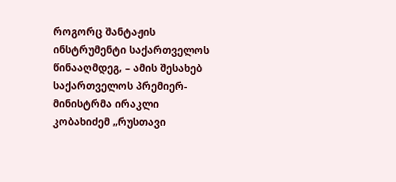როგორც შანტაჟის ინსტრუმენტი საქართველოს წინააღმდეგ, – ამის შესახებ საქართველოს პრემიერ-მინისტრმა ირაკლი კობახიძემ „რუსთავი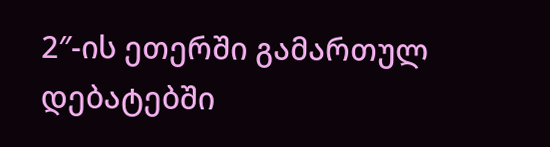2″-ის ეთერში გამართულ დებატებში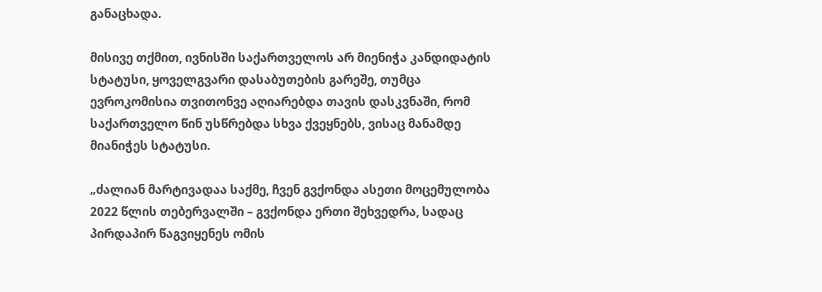განაცხადა.

მისივე თქმით, ივნისში საქართველოს არ მიენიჭა კანდიდატის სტატუსი, ყოველგვარი დასაბუთების გარეშე, თუმცა ევროკომისია თვითონვე აღიარებდა თავის დასკვნაში, რომ საქართველო წინ უსწრებდა სხვა ქვეყნებს, ვისაც მანამდე მიანიჭეს სტატუსი.

„ძალიან მარტივადაა საქმე, ჩვენ გვქონდა ასეთი მოცემულობა 2022 წლის თებერვალში – გვქონდა ერთი შეხვედრა, სადაც პირდაპირ წაგვიყენეს ომის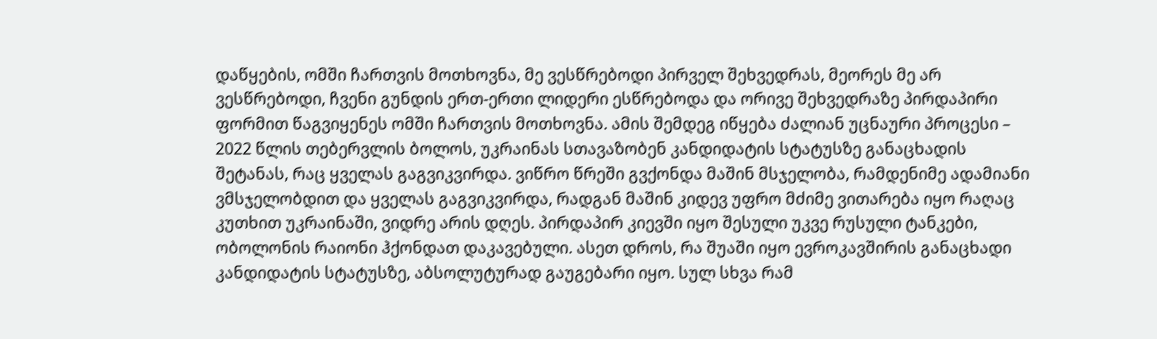დაწყების, ომში ჩართვის მოთხოვნა, მე ვესწრებოდი პირველ შეხვედრას, მეორეს მე არ ვესწრებოდი, ჩვენი გუნდის ერთ-ერთი ლიდერი ესწრებოდა და ორივე შეხვედრაზე პირდაპირი ფორმით წაგვიყენეს ომში ჩართვის მოთხოვნა. ამის შემდეგ იწყება ძალიან უცნაური პროცესი – 2022 წლის თებერვლის ბოლოს, უკრაინას სთავაზობენ კანდიდატის სტატუსზე განაცხადის შეტანას, რაც ყველას გაგვიკვირდა. ვიწრო წრეში გვქონდა მაშინ მსჯელობა, რამდენიმე ადამიანი ვმსჯელობდით და ყველას გაგვიკვირდა, რადგან მაშინ კიდევ უფრო მძიმე ვითარება იყო რაღაც კუთხით უკრაინაში, ვიდრე არის დღეს. პირდაპირ კიევში იყო შესული უკვე რუსული ტანკები, ობოლონის რაიონი ჰქონდათ დაკავებული. ასეთ დროს, რა შუაში იყო ევროკავშირის განაცხადი კანდიდატის სტატუსზე, აბსოლუტურად გაუგებარი იყო. სულ სხვა რამ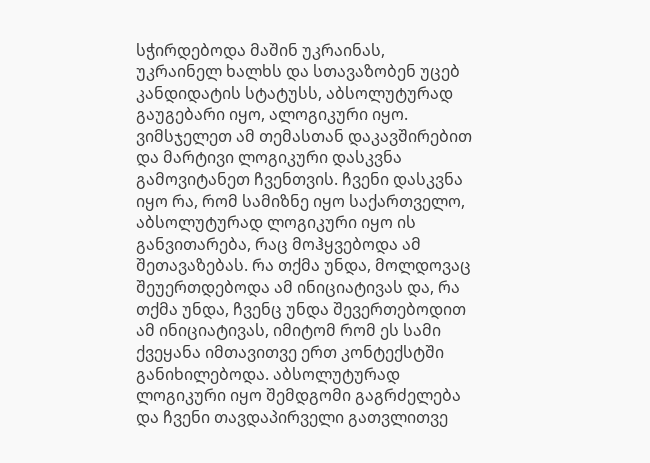სჭირდებოდა მაშინ უკრაინას, უკრაინელ ხალხს და სთავაზობენ უცებ კანდიდატის სტატუსს, აბსოლუტურად გაუგებარი იყო, ალოგიკური იყო. ვიმსჯელეთ ამ თემასთან დაკავშირებით და მარტივი ლოგიკური დასკვნა გამოვიტანეთ ჩვენთვის. ჩვენი დასკვნა იყო რა, რომ სამიზნე იყო საქართველო, აბსოლუტურად ლოგიკური იყო ის განვითარება, რაც მოჰყვებოდა ამ შეთავაზებას. რა თქმა უნდა, მოლდოვაც შეუერთდებოდა ამ ინიციატივას და, რა თქმა უნდა, ჩვენც უნდა შევერთებოდით ამ ინიციატივას, იმიტომ რომ ეს სამი ქვეყანა იმთავითვე ერთ კონტექსტში განიხილებოდა. აბსოლუტურად ლოგიკური იყო შემდგომი გაგრძელება და ჩვენი თავდაპირველი გათვლითვე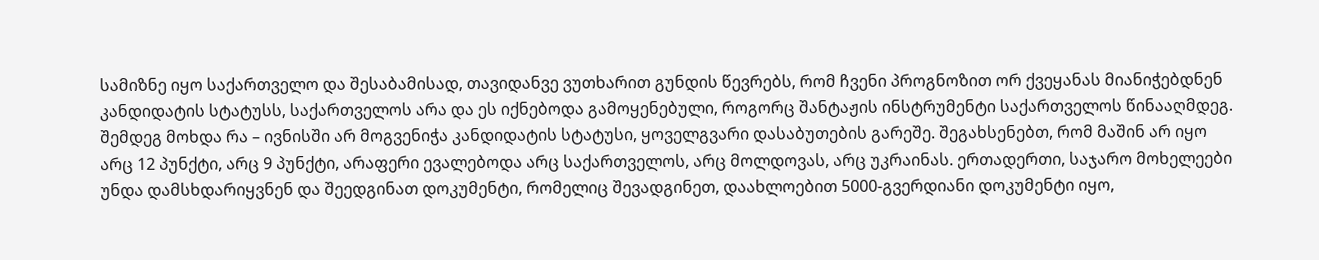სამიზნე იყო საქართველო და შესაბამისად, თავიდანვე ვუთხარით გუნდის წევრებს, რომ ჩვენი პროგნოზით ორ ქვეყანას მიანიჭებდნენ კანდიდატის სტატუსს, საქართველოს არა და ეს იქნებოდა გამოყენებული, როგორც შანტაჟის ინსტრუმენტი საქართველოს წინააღმდეგ. შემდეგ მოხდა რა – ივნისში არ მოგვენიჭა კანდიდატის სტატუსი, ყოველგვარი დასაბუთების გარეშე. შეგახსენებთ, რომ მაშინ არ იყო არც 12 პუნქტი, არც 9 პუნქტი, არაფერი ევალებოდა არც საქართველოს, არც მოლდოვას, არც უკრაინას. ერთადერთი, საჯარო მოხელეები უნდა დამსხდარიყვნენ და შეედგინათ დოკუმენტი, რომელიც შევადგინეთ, დაახლოებით 5000-გვერდიანი დოკუმენტი იყო,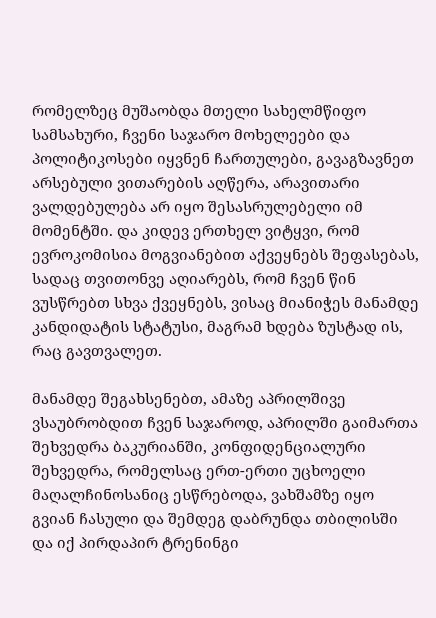რომელზეც მუშაობდა მთელი სახელმწიფო სამსახური, ჩვენი საჯარო მოხელეები და პოლიტიკოსები იყვნენ ჩართულები, გავაგზავნეთ არსებული ვითარების აღწერა, არავითარი ვალდებულება არ იყო შესასრულებელი იმ მომენტში. და კიდევ ერთხელ ვიტყვი, რომ ევროკომისია მოგვიანებით აქვეყნებს შეფასებას, სადაც თვითონვე აღიარებს, რომ ჩვენ წინ ვუსწრებთ სხვა ქვეყნებს, ვისაც მიანიჭეს მანამდე კანდიდატის სტატუსი, მაგრამ ხდება ზუსტად ის, რაც გავთვალეთ.

მანამდე შეგახსენებთ, ამაზე აპრილშივე ვსაუბრობდით ჩვენ საჯაროდ, აპრილში გაიმართა შეხვედრა ბაკურიანში, კონფიდენციალური შეხვედრა, რომელსაც ერთ-ერთი უცხოელი მაღალჩინოსანიც ესწრებოდა, ვახშამზე იყო გვიან ჩასული და შემდეგ დაბრუნდა თბილისში და იქ პირდაპირ ტრენინგი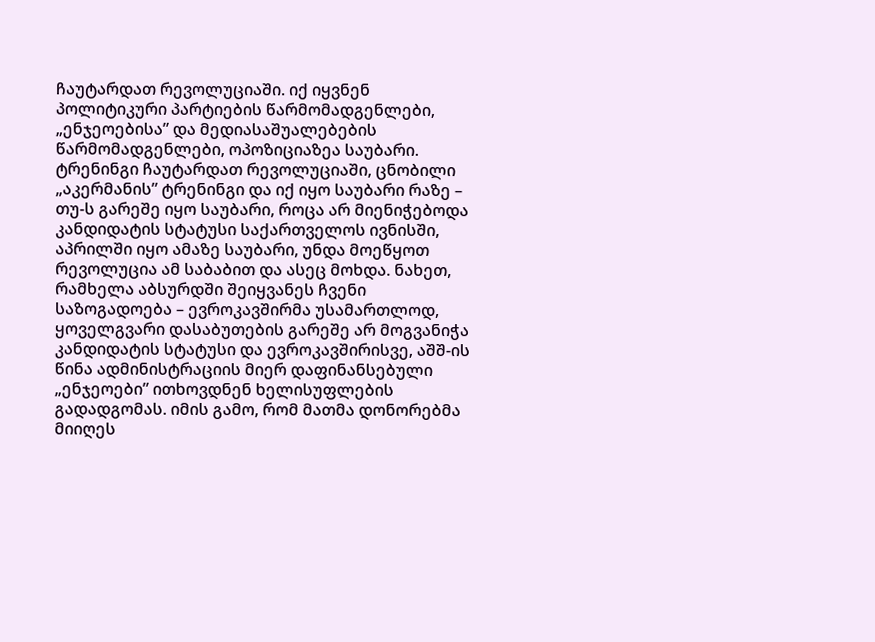ჩაუტარდათ რევოლუციაში. იქ იყვნენ პოლიტიკური პარტიების წარმომადგენლები, „ენჯეოებისა” და მედიასაშუალებების წარმომადგენლები, ოპოზიციაზეა საუბარი. ტრენინგი ჩაუტარდათ რევოლუციაში, ცნობილი „აკერმანის” ტრენინგი და იქ იყო საუბარი რაზე – თუ-ს გარეშე იყო საუბარი, როცა არ მიენიჭებოდა კანდიდატის სტატუსი საქართველოს ივნისში, აპრილში იყო ამაზე საუბარი, უნდა მოეწყოთ რევოლუცია ამ საბაბით და ასეც მოხდა. ნახეთ, რამხელა აბსურდში შეიყვანეს ჩვენი საზოგადოება – ევროკავშირმა უსამართლოდ, ყოველგვარი დასაბუთების გარეშე არ მოგვანიჭა კანდიდატის სტატუსი და ევროკავშირისვე, აშშ-ის წინა ადმინისტრაციის მიერ დაფინანსებული „ენჯეოები” ითხოვდნენ ხელისუფლების გადადგომას. იმის გამო, რომ მათმა დონორებმა მიიღეს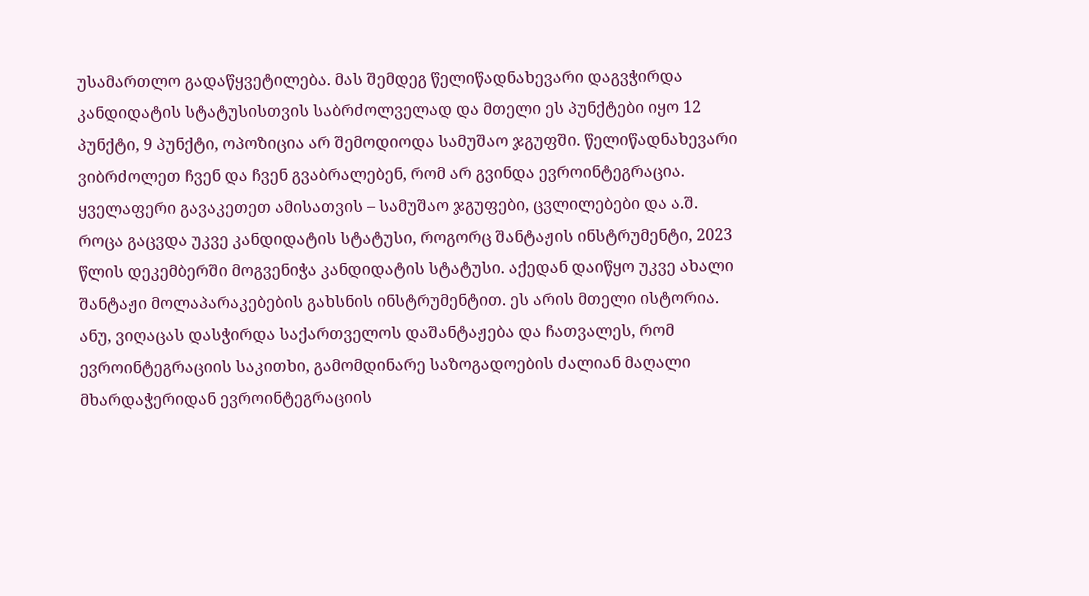უსამართლო გადაწყვეტილება. მას შემდეგ წელიწადნახევარი დაგვჭირდა კანდიდატის სტატუსისთვის საბრძოლველად და მთელი ეს პუნქტები იყო 12 პუნქტი, 9 პუნქტი, ოპოზიცია არ შემოდიოდა სამუშაო ჯგუფში. წელიწადნახევარი ვიბრძოლეთ ჩვენ და ჩვენ გვაბრალებენ, რომ არ გვინდა ევროინტეგრაცია. ყველაფერი გავაკეთეთ ამისათვის – სამუშაო ჯგუფები, ცვლილებები და ა.შ. როცა გაცვდა უკვე კანდიდატის სტატუსი, როგორც შანტაჟის ინსტრუმენტი, 2023 წლის დეკემბერში მოგვენიჭა კანდიდატის სტატუსი. აქედან დაიწყო უკვე ახალი შანტაჟი მოლაპარაკებების გახსნის ინსტრუმენტით. ეს არის მთელი ისტორია. ანუ, ვიღაცას დასჭირდა საქართველოს დაშანტაჟება და ჩათვალეს, რომ ევროინტეგრაციის საკითხი, გამომდინარე საზოგადოების ძალიან მაღალი მხარდაჭერიდან ევროინტეგრაციის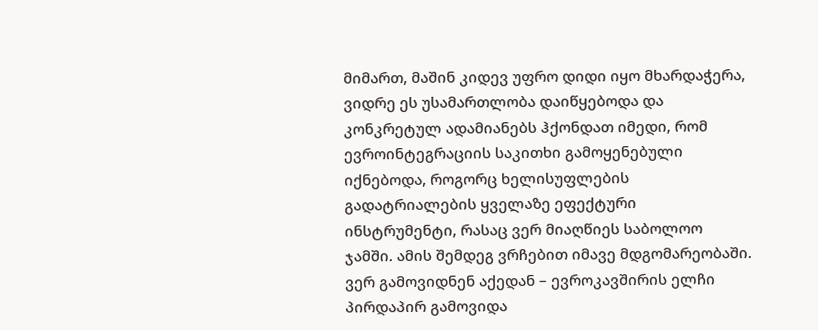მიმართ, მაშინ კიდევ უფრო დიდი იყო მხარდაჭერა, ვიდრე ეს უსამართლობა დაიწყებოდა და კონკრეტულ ადამიანებს ჰქონდათ იმედი, რომ ევროინტეგრაციის საკითხი გამოყენებული იქნებოდა, როგორც ხელისუფლების გადატრიალების ყველაზე ეფექტური ინსტრუმენტი, რასაც ვერ მიაღწიეს საბოლოო ჯამში. ამის შემდეგ ვრჩებით იმავე მდგომარეობაში. ვერ გამოვიდნენ აქედან – ევროკავშირის ელჩი პირდაპირ გამოვიდა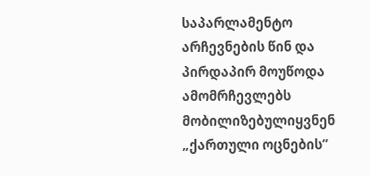საპარლამენტო არჩევნების წინ და პირდაპირ მოუწოდა ამომრჩევლებს მობილიზებულიყვნენ „ქართული ოცნების”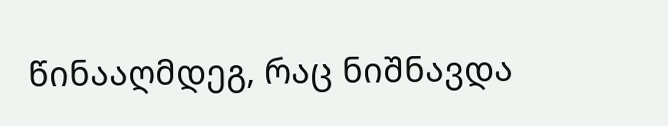წინააღმდეგ, რაც ნიშნავდა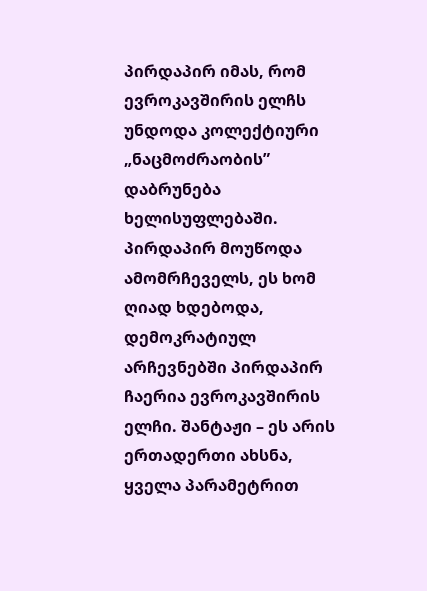პირდაპირ იმას, რომ ევროკავშირის ელჩს უნდოდა კოლექტიური „ნაცმოძრაობის” დაბრუნება ხელისუფლებაში. პირდაპირ მოუწოდა ამომრჩეველს, ეს ხომ ღიად ხდებოდა, დემოკრატიულ არჩევნებში პირდაპირ ჩაერია ევროკავშირის ელჩი. შანტაჟი – ეს არის ერთადერთი ახსნა, ყველა პარამეტრით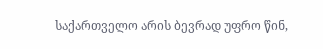საქართველო არის ბევრად უფრო წინ,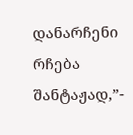დანარჩენი რჩება შანტაჟად,”-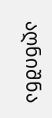აღნიშნა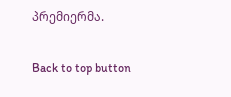პრემიერმა.

Back to top button